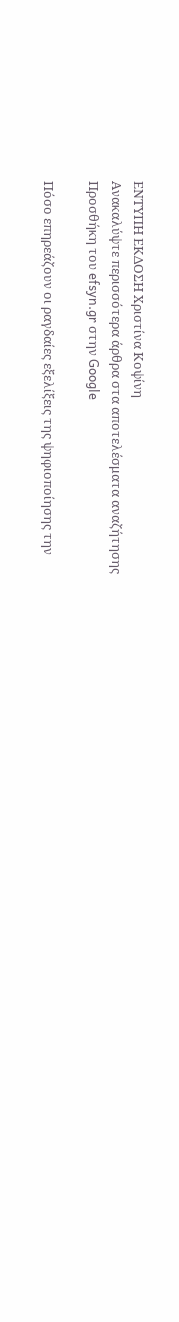ΕΝΤΥΠΗ ΕΚΔΟΣΗ Χριστίνα Κοψίνη
Ανακαλύψτε περισσότερα άρθρα στα αποτελέσματα αναζήτησης
Προσθήκη του efsyn.gr στην Google

Πόσο επηρεάζουν οι ραγδαίες εξελίξεις της ψηφιοποίησης την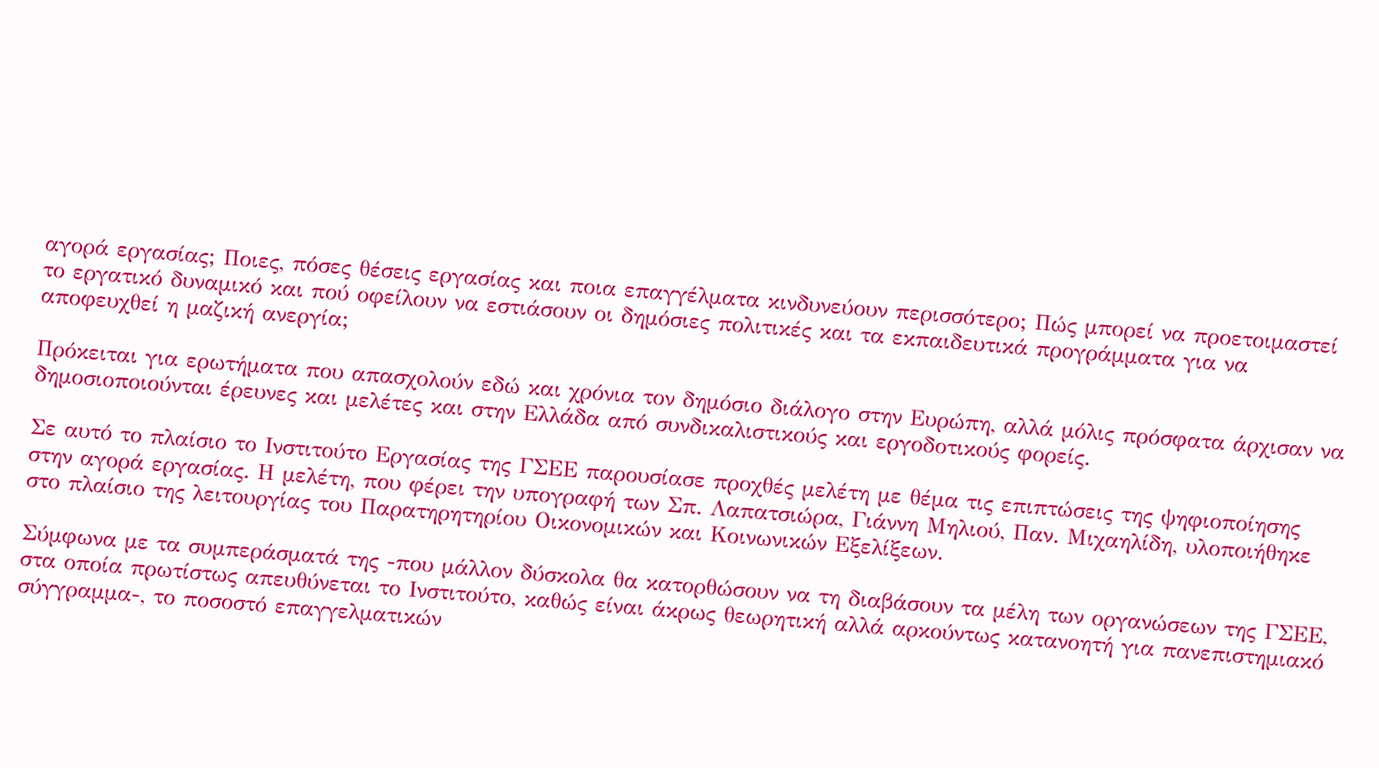αγορά εργασίας; Ποιες, πόσες θέσεις εργασίας και ποια επαγγέλματα κινδυνεύουν περισσότερο; Πώς μπορεί να προετοιμαστεί το εργατικό δυναμικό και πού οφείλουν να εστιάσουν οι δημόσιες πολιτικές και τα εκπαιδευτικά προγράμματα για να αποφευχθεί η μαζική ανεργία;

Πρόκειται για ερωτήματα που απασχολούν εδώ και χρόνια τον δημόσιο διάλογο στην Ευρώπη, αλλά μόλις πρόσφατα άρχισαν να δημοσιοποιούνται έρευνες και μελέτες και στην Ελλάδα από συνδικαλιστικούς και εργοδοτικούς φορείς.

Σε αυτό το πλαίσιο το Ινστιτούτο Εργασίας της ΓΣΕΕ παρουσίασε προχθές μελέτη με θέμα τις επιπτώσεις της ψηφιοποίησης στην αγορά εργασίας. Η μελέτη, που φέρει την υπογραφή των Σπ. Λαπατσιώρα, Γιάννη Μηλιού, Παν. Μιχαηλίδη, υλοποιήθηκε στο πλαίσιο της λειτουργίας του Παρατηρητηρίου Οικονομικών και Κοινωνικών Εξελίξεων.

Σύμφωνα με τα συμπεράσματά της -που μάλλον δύσκολα θα κατορθώσουν να τη διαβάσουν τα μέλη των οργανώσεων της ΓΣΕΕ, στα οποία πρωτίστως απευθύνεται το Ινστιτούτο, καθώς είναι άκρως θεωρητική αλλά αρκούντως κατανοητή για πανεπιστημιακό σύγγραμμα-, το ποσοστό επαγγελματικών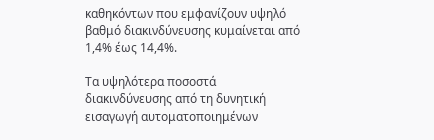καθηκόντων που εμφανίζουν υψηλό βαθμό διακινδύνευσης κυμαίνεται από 1,4% έως 14,4%.

Τα υψηλότερα ποσοστά διακινδύνευσης από τη δυνητική εισαγωγή αυτοματοποιημένων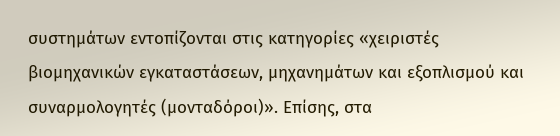συστημάτων εντοπίζονται στις κατηγορίες «χειριστές βιομηχανικών εγκαταστάσεων, μηχανημάτων και εξοπλισμού και συναρμολογητές (μονταδόροι)». Επίσης, στα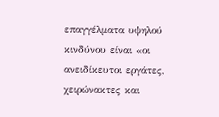επαγγέλματα υψηλού κινδύνου είναι «οι ανειδίκευτοι εργάτες, χειρώνακτες και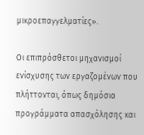μικροεπαγγελματίες».

Οι επιπρόσθετοι μηχανισμοί ενίσχυσης των εργαζομένων που πλήττονται, όπως δημόσια προγράμματα απασχόλησης και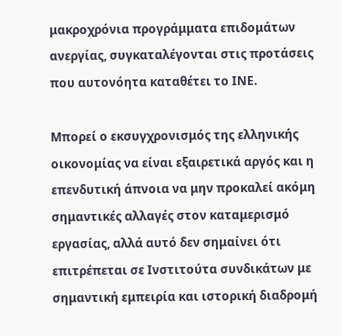μακροχρόνια προγράμματα επιδομάτων ανεργίας, συγκαταλέγονται στις προτάσεις που αυτονόητα καταθέτει το ΙΝΕ.

Μπορεί ο εκσυγχρονισμός της ελληνικής οικονομίας να είναι εξαιρετικά αργός και η επενδυτική άπνοια να μην προκαλεί ακόμη σημαντικές αλλαγές στον καταμερισμό εργασίας, αλλά αυτό δεν σημαίνει ότι επιτρέπεται σε Ινστιτούτα συνδικάτων με σημαντική εμπειρία και ιστορική διαδρομή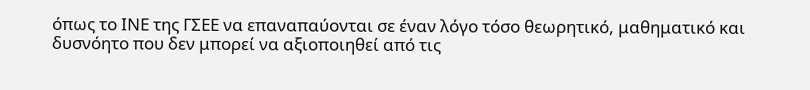όπως το ΙΝΕ της ΓΣΕΕ να επαναπαύονται σε έναν λόγο τόσο θεωρητικό, μαθηματικό και δυσνόητο που δεν μπορεί να αξιοποιηθεί από τις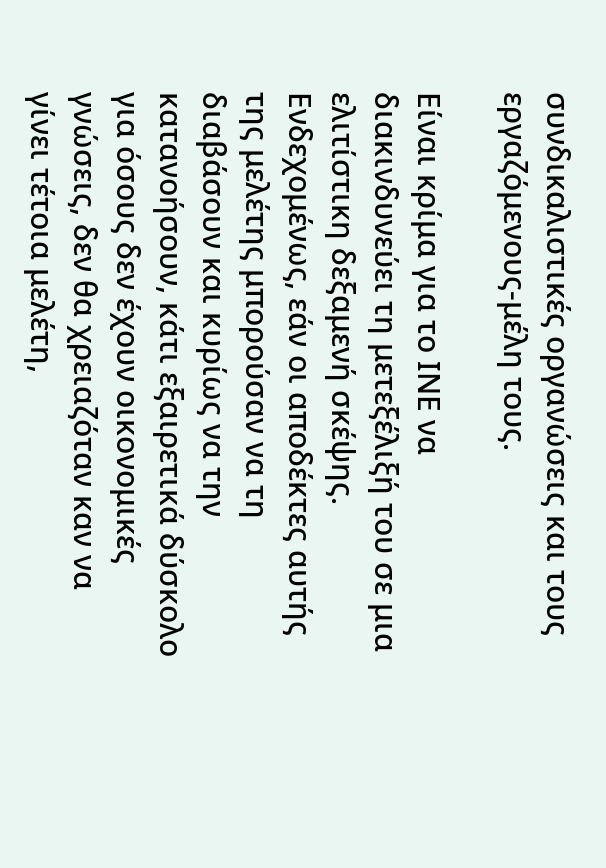συνδικαλιστικές οργανώσεις και τους εργαζόμενους-μέλη τους.

Είναι κρίμα για το ΙΝΕ να διακινδυνεύει τη μετεξέλιξή του σε μια ελιτίστικη δεξαμενή σκέψης. Ενδεχομένως, εάν οι αποδέκτες αυτής της μελέτης μπορούσαν να τη διαβάσουν και κυρίως να την κατανοήσουν, κάτι εξαιρετικά δύσκολο για όσους δεν έχουν οικονομικές γνώσεις, δεν θα χρειαζόταν καν να γίνει τέτοια μελέτη,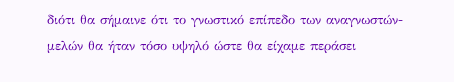διότι θα σήμαινε ότι το γνωστικό επίπεδο των αναγνωστών-μελών θα ήταν τόσο υψηλό ώστε θα είχαμε περάσει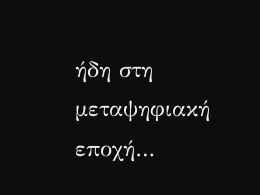ήδη στη μεταψηφιακή εποχή…